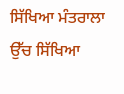ਸਿੱਖਿਆ ਮੰਤਰਾਲਾ
ਉੱਚ ਸਿੱਖਿਆ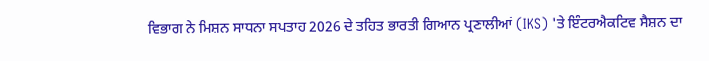ਵਿਭਾਗ ਨੇ ਮਿਸ਼ਨ ਸਾਧਨਾ ਸਪਤਾਹ 2026 ਦੇ ਤਹਿਤ ਭਾਰਤੀ ਗਿਆਨ ਪ੍ਰਣਾਲੀਆਂ (IKS) 'ਤੇ ਇੰਟਰਐਕਟਿਵ ਸੈਸ਼ਨ ਦਾ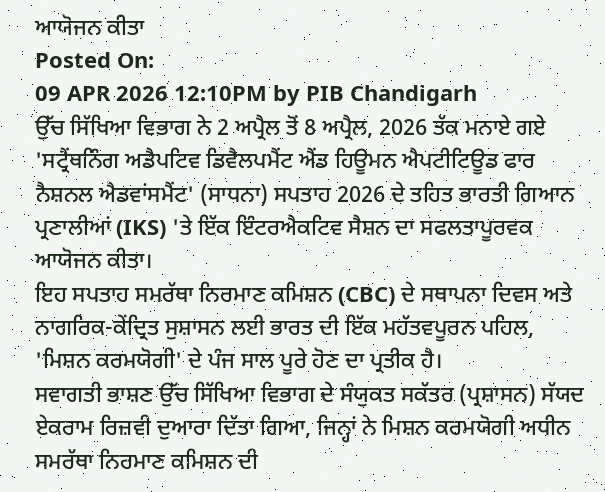ਆਯੋਜਨ ਕੀਤਾ
Posted On:
09 APR 2026 12:10PM by PIB Chandigarh
ਉੱਚ ਸਿੱਖਿਆ ਵਿਭਾਗ ਨੇ 2 ਅਪ੍ਰੈਲ ਤੋਂ 8 ਅਪ੍ਰੈਲ, 2026 ਤੱਕ ਮਨਾਏ ਗਏ 'ਸਟ੍ਰੈਂਥਨਿੰਗ ਅਡੈਪਟਿਵ ਡਿਵੈਲਪਮੈਂਟ ਐਂਡ ਹਿਊਮਨ ਐਪਟੀਟਿਊਡ ਫਾਰ ਨੈਸ਼ਨਲ ਐਡਵਾਂਸਮੈਂਟ' (ਸਾਧਨਾ) ਸਪਤਾਹ 2026 ਦੇ ਤਹਿਤ ਭਾਰਤੀ ਗਿਆਨ ਪ੍ਰਣਾਲੀਆਂ (IKS) 'ਤੇ ਇੱਕ ਇੰਟਰਐਕਟਿਵ ਸੈਸ਼ਨ ਦਾ ਸਫਲਤਾਪੂਰਵਕ ਆਯੋਜਨ ਕੀਤਾ।
ਇਹ ਸਪਤਾਹ ਸਮਰੱਥਾ ਨਿਰਮਾਣ ਕਮਿਸ਼ਨ (CBC) ਦੇ ਸਥਾਪਨਾ ਦਿਵਸ ਅਤੇ ਨਾਗਰਿਕ-ਕੇਂਦ੍ਰਿਤ ਸੁਸ਼ਾਸਨ ਲਈ ਭਾਰਤ ਦੀ ਇੱਕ ਮਹੱਤਵਪੂਰਨ ਪਹਿਲ, 'ਮਿਸ਼ਨ ਕਰਮਯੋਗੀ' ਦੇ ਪੰਜ ਸਾਲ ਪੂਰੇ ਹੋਣ ਦਾ ਪ੍ਰਤੀਕ ਹੈ।
ਸਵਾਗਤੀ ਭਾਸ਼ਣ ਉੱਚ ਸਿੱਖਿਆ ਵਿਭਾਗ ਦੇ ਸੰਯੁਕਤ ਸਕੱਤਰ (ਪ੍ਰਸ਼ਾਸਨ) ਸੱਯਦ ਏਕਰਾਮ ਰਿਜ਼ਵੀ ਦੁਆਰਾ ਦਿੱਤਾ ਗਿਆ, ਜਿਨ੍ਹਾਂ ਨੇ ਮਿਸ਼ਨ ਕਰਮਯੋਗੀ ਅਧੀਨ ਸਮਰੱਥਾ ਨਿਰਮਾਣ ਕਮਿਸ਼ਨ ਦੀ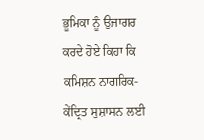ਭੂਮਿਕਾ ਨੂੰ ਉਜਾਗਰ ਕਰਦੇ ਹੋਏ ਕਿਹਾ ਕਿ ਕਮਿਸ਼ਨ ਨਾਗਰਿਕ-ਕੇਂਦ੍ਰਿਤ ਸੁਸ਼ਾਸਨ ਲਈ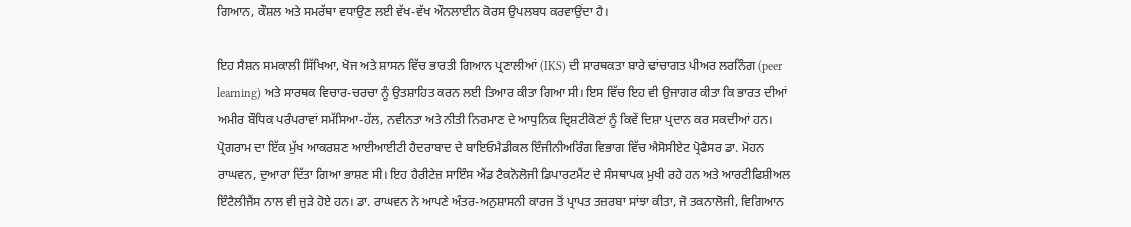ਗਿਆਨ, ਕੌਸ਼ਲ ਅਤੇ ਸਮਰੱਥਾ ਵਧਾਉਣ ਲਈ ਵੱਖ-ਵੱਖ ਔਨਲਾਈਨ ਕੋਰਸ ਉਪਲਬਧ ਕਰਵਾਉਂਦਾ ਹੈ।

ਇਹ ਸੈਸ਼ਨ ਸਮਕਾਲੀ ਸਿੱਖਿਆ, ਖੋਜ ਅਤੇ ਸ਼ਾਸਨ ਵਿੱਚ ਭਾਰਤੀ ਗਿਆਨ ਪ੍ਰਣਾਲੀਆਂ (IKS) ਦੀ ਸਾਰਥਕਤਾ ਬਾਰੇ ਢਾਂਚਾਗਤ ਪੀਅਰ ਲਰਨਿੰਗ (peer learning) ਅਤੇ ਸਾਰਥਕ ਵਿਚਾਰ-ਚਰਚਾ ਨੂੰ ਉਤਸ਼ਾਹਿਤ ਕਰਨ ਲਈ ਤਿਆਰ ਕੀਤਾ ਗਿਆ ਸੀ। ਇਸ ਵਿੱਚ ਇਹ ਵੀ ਉਜਾਗਰ ਕੀਤਾ ਕਿ ਭਾਰਤ ਦੀਆਂ ਅਮੀਰ ਬੌਧਿਕ ਪਰੰਪਰਾਵਾਂ ਸਮੱਸਿਆ-ਹੱਲ, ਨਵੀਨਤਾ ਅਤੇ ਨੀਤੀ ਨਿਰਮਾਣ ਦੇ ਆਧੁਨਿਕ ਦ੍ਰਿਸ਼ਟੀਕੋਣਾਂ ਨੂੰ ਕਿਵੇਂ ਦਿਸ਼ਾ ਪ੍ਰਦਾਨ ਕਰ ਸਕਦੀਆਂ ਹਨ।
ਪ੍ਰੋਗਰਾਮ ਦਾ ਇੱਕ ਮੁੱਖ ਆਕਰਸ਼ਣ ਆਈਆਈਟੀ ਹੈਦਰਾਬਾਦ ਦੇ ਬਾਇਓਮੈਡੀਕਲ ਇੰਜੀਨੀਅਰਿੰਗ ਵਿਭਾਗ ਵਿੱਚ ਐਸੋਸੀਏਟ ਪ੍ਰੋਫੈਸਰ ਡਾ. ਮੋਹਨ ਰਾਘਵਨ, ਦੁਆਰਾ ਦਿੱਤਾ ਗਿਆ ਭਾਸ਼ਣ ਸੀ। ਇਹ ਹੈਰੀਟੇਜ਼ ਸਾਇੰਸ ਐਂਡ ਟੈਕਨੋਲੋਜੀ ਡਿਪਾਰਟਮੈਂਟ ਦੇ ਸੰਸਥਾਪਕ ਮੁਖੀ ਰਹੇ ਹਨ ਅਤੇ ਆਰਟੀਫਿਸ਼ੀਅਲ ਇੰਟੈਲੀਜੈਂਸ ਨਾਲ ਵੀ ਜੁੜੇ ਹੋਏ ਹਨ। ਡਾ. ਰਾਘਵਨ ਨੇ ਆਪਣੇ ਅੰਤਰ-ਅਨੁਸ਼ਾਸਨੀ ਕਾਰਜ ਤੋਂ ਪ੍ਰਾਪਤ ਤਜ਼ਰਬਾ ਸਾਂਝਾ ਕੀਤਾ, ਜੋ ਤਕਨਾਲੋਜੀ, ਵਿਗਿਆਨ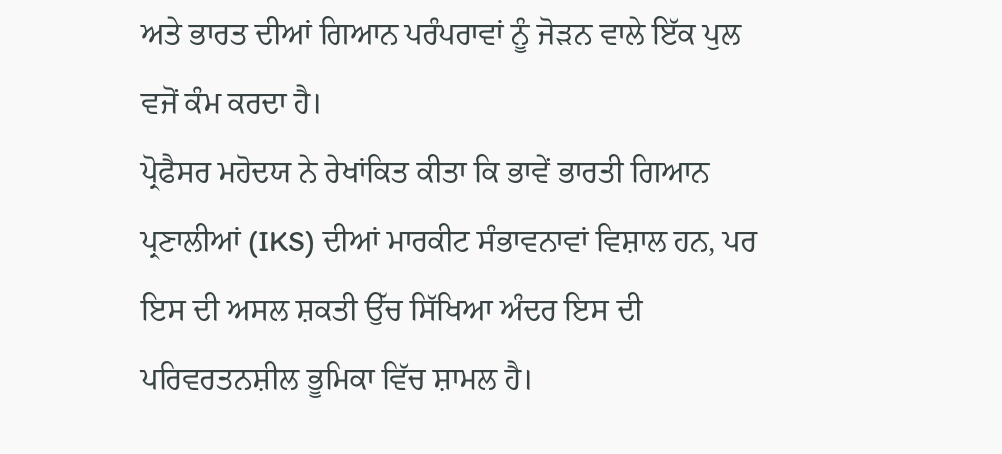ਅਤੇ ਭਾਰਤ ਦੀਆਂ ਗਿਆਨ ਪਰੰਪਰਾਵਾਂ ਨੂੰ ਜੋੜਨ ਵਾਲੇ ਇੱਕ ਪੁਲ ਵਜੋਂ ਕੰਮ ਕਰਦਾ ਹੈ।
ਪ੍ਰੋਫੈਸਰ ਮਹੋਦਯ ਨੇ ਰੇਖਾਂਕਿਤ ਕੀਤਾ ਕਿ ਭਾਵੇਂ ਭਾਰਤੀ ਗਿਆਨ ਪ੍ਰਣਾਲੀਆਂ (IKS) ਦੀਆਂ ਮਾਰਕੀਟ ਸੰਭਾਵਨਾਵਾਂ ਵਿਸ਼ਾਲ ਹਨ, ਪਰ ਇਸ ਦੀ ਅਸਲ ਸ਼ਕਤੀ ਉੱਚ ਸਿੱਖਿਆ ਅੰਦਰ ਇਸ ਦੀ ਪਰਿਵਰਤਨਸ਼ੀਲ ਭੂਮਿਕਾ ਵਿੱਚ ਸ਼ਾਮਲ ਹੈ।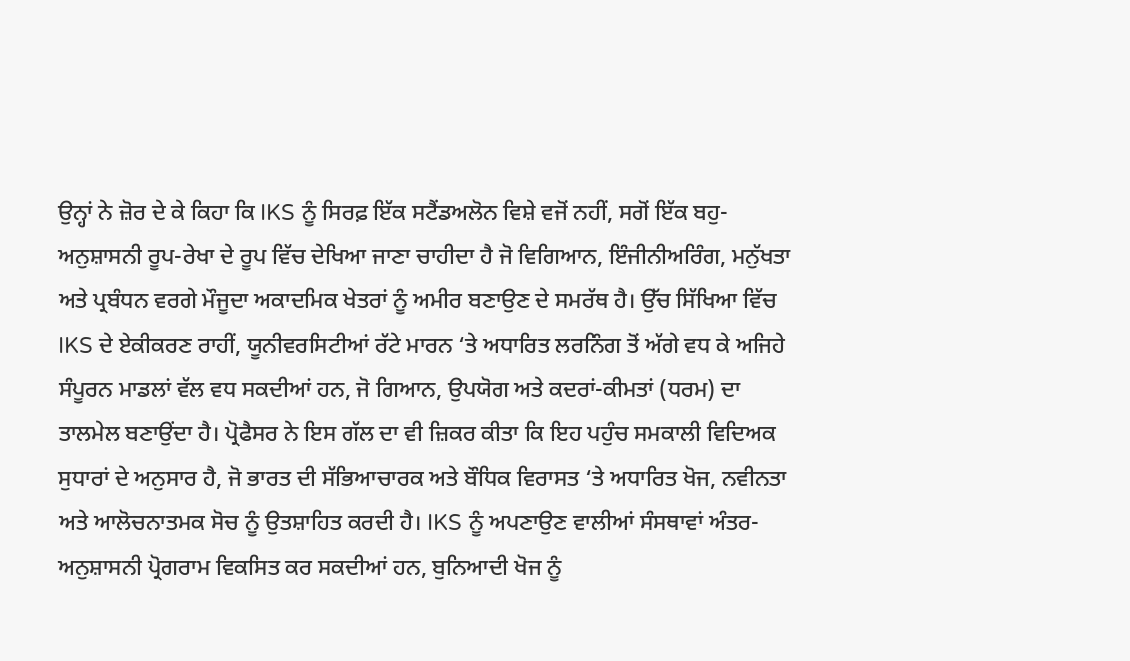ਉਨ੍ਹਾਂ ਨੇ ਜ਼ੋਰ ਦੇ ਕੇ ਕਿਹਾ ਕਿ IKS ਨੂੰ ਸਿਰਫ਼ ਇੱਕ ਸਟੈਂਡਅਲੋਨ ਵਿਸ਼ੇ ਵਜੋਂ ਨਹੀਂ, ਸਗੋਂ ਇੱਕ ਬਹੁ-ਅਨੁਸ਼ਾਸਨੀ ਰੂਪ-ਰੇਖਾ ਦੇ ਰੂਪ ਵਿੱਚ ਦੇਖਿਆ ਜਾਣਾ ਚਾਹੀਦਾ ਹੈ ਜੋ ਵਿਗਿਆਨ, ਇੰਜੀਨੀਅਰਿੰਗ, ਮਨੁੱਖਤਾ ਅਤੇ ਪ੍ਰਬੰਧਨ ਵਰਗੇ ਮੌਜੂਦਾ ਅਕਾਦਮਿਕ ਖੇਤਰਾਂ ਨੂੰ ਅਮੀਰ ਬਣਾਉਣ ਦੇ ਸਮਰੱਥ ਹੈ। ਉੱਚ ਸਿੱਖਿਆ ਵਿੱਚ IKS ਦੇ ਏਕੀਕਰਣ ਰਾਹੀਂ, ਯੂਨੀਵਰਸਿਟੀਆਂ ਰੱਟੇ ਮਾਰਨ ‘ਤੇ ਅਧਾਰਿਤ ਲਰਨਿੰਗ ਤੋਂ ਅੱਗੇ ਵਧ ਕੇ ਅਜਿਹੇ ਸੰਪੂਰਨ ਮਾਡਲਾਂ ਵੱਲ ਵਧ ਸਕਦੀਆਂ ਹਨ, ਜੋ ਗਿਆਨ, ਉਪਯੋਗ ਅਤੇ ਕਦਰਾਂ-ਕੀਮਤਾਂ (ਧਰਮ) ਦਾ ਤਾਲਮੇਲ ਬਣਾਉਂਦਾ ਹੈ। ਪ੍ਰੋਫੈਸਰ ਨੇ ਇਸ ਗੱਲ ਦਾ ਵੀ ਜ਼ਿਕਰ ਕੀਤਾ ਕਿ ਇਹ ਪਹੁੰਚ ਸਮਕਾਲੀ ਵਿਦਿਅਕ ਸੁਧਾਰਾਂ ਦੇ ਅਨੁਸਾਰ ਹੈ, ਜੋ ਭਾਰਤ ਦੀ ਸੱਭਿਆਚਾਰਕ ਅਤੇ ਬੌਧਿਕ ਵਿਰਾਸਤ ‘ਤੇ ਅਧਾਰਿਤ ਖੋਜ, ਨਵੀਨਤਾ ਅਤੇ ਆਲੋਚਨਾਤਮਕ ਸੋਚ ਨੂੰ ਉਤਸ਼ਾਹਿਤ ਕਰਦੀ ਹੈ। IKS ਨੂੰ ਅਪਣਾਉਣ ਵਾਲੀਆਂ ਸੰਸਥਾਵਾਂ ਅੰਤਰ-ਅਨੁਸ਼ਾਸਨੀ ਪ੍ਰੋਗਰਾਮ ਵਿਕਸਿਤ ਕਰ ਸਕਦੀਆਂ ਹਨ, ਬੁਨਿਆਦੀ ਖੋਜ ਨੂੰ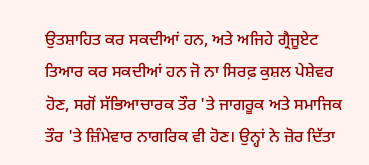ਉਤਸ਼ਾਹਿਤ ਕਰ ਸਕਦੀਆਂ ਹਨ, ਅਤੇ ਅਜਿਹੇ ਗ੍ਰੈਜੂਏਟ ਤਿਆਰ ਕਰ ਸਕਦੀਆਂ ਹਨ ਜੋ ਨਾ ਸਿਰਫ਼ ਕੁਸ਼ਲ ਪੇਸ਼ੇਵਰ ਹੋਣ, ਸਗੋਂ ਸੱਭਿਆਚਾਰਕ ਤੌਰ 'ਤੇ ਜਾਗਰੂਕ ਅਤੇ ਸਮਾਜਿਕ ਤੌਰ 'ਤੇ ਜ਼ਿੰਮੇਵਾਰ ਨਾਗਰਿਕ ਵੀ ਹੋਣ। ਉਨ੍ਹਾਂ ਨੇ ਜ਼ੋਰ ਦਿੱਤਾ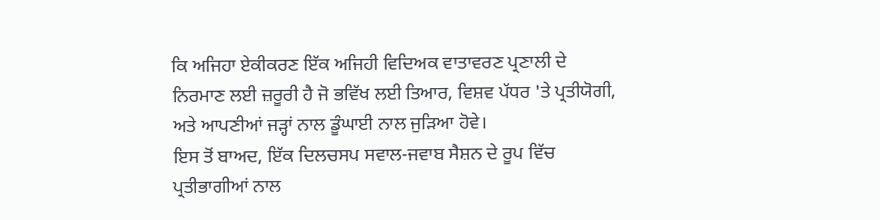ਕਿ ਅਜਿਹਾ ਏਕੀਕਰਣ ਇੱਕ ਅਜਿਹੀ ਵਿਦਿਅਕ ਵਾਤਾਵਰਣ ਪ੍ਰਣਾਲੀ ਦੇ ਨਿਰਮਾਣ ਲਈ ਜ਼ਰੂਰੀ ਹੈ ਜੋ ਭਵਿੱਖ ਲਈ ਤਿਆਰ, ਵਿਸ਼ਵ ਪੱਧਰ 'ਤੇ ਪ੍ਰਤੀਯੋਗੀ, ਅਤੇ ਆਪਣੀਆਂ ਜੜ੍ਹਾਂ ਨਾਲ ਡੂੰਘਾਈ ਨਾਲ ਜੁੜਿਆ ਹੋਵੇ।
ਇਸ ਤੋਂ ਬਾਅਦ, ਇੱਕ ਦਿਲਚਸਪ ਸਵਾਲ-ਜਵਾਬ ਸੈਸ਼ਨ ਦੇ ਰੂਪ ਵਿੱਚ ਪ੍ਰਤੀਭਾਗੀਆਂ ਨਾਲ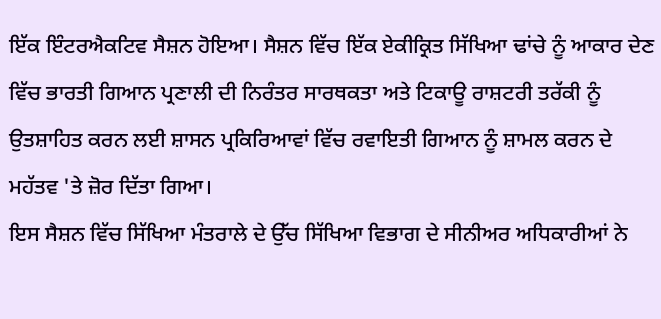ਇੱਕ ਇੰਟਰਐਕਟਿਵ ਸੈਸ਼ਨ ਹੋਇਆ। ਸੈਸ਼ਨ ਵਿੱਚ ਇੱਕ ਏਕੀਕ੍ਰਿਤ ਸਿੱਖਿਆ ਢਾਂਚੇ ਨੂੰ ਆਕਾਰ ਦੇਣ ਵਿੱਚ ਭਾਰਤੀ ਗਿਆਨ ਪ੍ਰਣਾਲੀ ਦੀ ਨਿਰੰਤਰ ਸਾਰਥਕਤਾ ਅਤੇ ਟਿਕਾਊ ਰਾਸ਼ਟਰੀ ਤਰੱਕੀ ਨੂੰ ਉਤਸ਼ਾਹਿਤ ਕਰਨ ਲਈ ਸ਼ਾਸਨ ਪ੍ਰਕਿਰਿਆਵਾਂ ਵਿੱਚ ਰਵਾਇਤੀ ਗਿਆਨ ਨੂੰ ਸ਼ਾਮਲ ਕਰਨ ਦੇ ਮਹੱਤਵ 'ਤੇ ਜ਼ੋਰ ਦਿੱਤਾ ਗਿਆ।
ਇਸ ਸੈਸ਼ਨ ਵਿੱਚ ਸਿੱਖਿਆ ਮੰਤਰਾਲੇ ਦੇ ਉੱਚ ਸਿੱਖਿਆ ਵਿਭਾਗ ਦੇ ਸੀਨੀਅਰ ਅਧਿਕਾਰੀਆਂ ਨੇ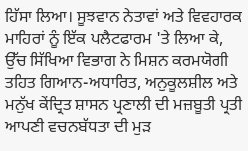ਹਿੱਸਾ ਲਿਆ। ਸੂਝਵਾਨ ਨੇਤਾਵਾਂ ਅਤੇ ਵਿਵਹਾਰਕ ਮਾਹਿਰਾਂ ਨੂੰ ਇੱਕ ਪਲੈਟਫਾਰਮ 'ਤੇ ਲਿਆ ਕੇ, ਉੱਚ ਸਿੱਖਿਆ ਵਿਭਾਗ ਨੇ ਮਿਸ਼ਨ ਕਰਮਯੋਗੀ ਤਹਿਤ ਗਿਆਨ-ਅਧਾਰਿਤ, ਅਨੁਕੂਲਸ਼ੀਲ ਅਤੇ ਮਨੁੱਖ ਕੇਂਦ੍ਰਿਤ ਸ਼ਾਸਨ ਪ੍ਰਣਾਲੀ ਦੀ ਮਜ਼ਬੂਤੀ ਪ੍ਰਤੀ ਆਪਣੀ ਵਚਨਬੱਧਤਾ ਦੀ ਮੁੜ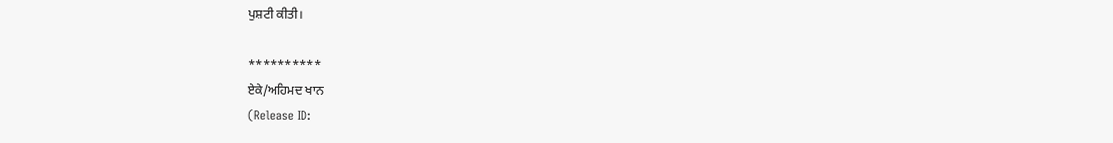ਪੁਸ਼ਟੀ ਕੀਤੀ।

**********
ਏਕੇ/ਅਹਿਮਦ ਖਾਨ
(Release ID: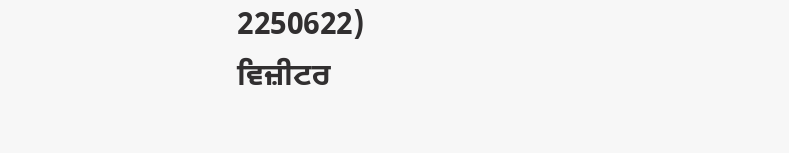2250622)
ਵਿਜ਼ੀਟਰ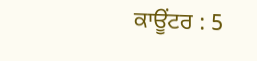ਕਾਊਂਟਰ : 5